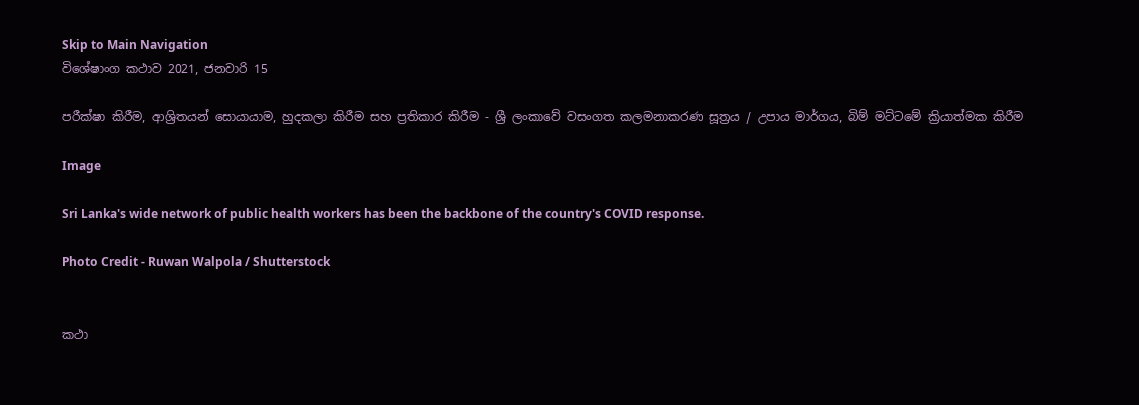Skip to Main Navigation
විශේෂාංග කථාව 2021, ජනවාරි 15

පරීක්ෂා කිරීම, ආශ්‍රිතයන් සොයායාම, හුදකලා කිරීම සහ ප්‍රතිකාර කිරීම - ශ්‍රී ලංකාවේ වසංගත කලමනාකරණ සූත්‍රය / උපාය මාර්ගය, බිම් මට්ටමේ ක්‍රියාත්මක කිරීම

Image

Sri Lanka's wide network of public health workers has been the backbone of the country's COVID response.

Photo Credit - Ruwan Walpola / Shutterstock


කථා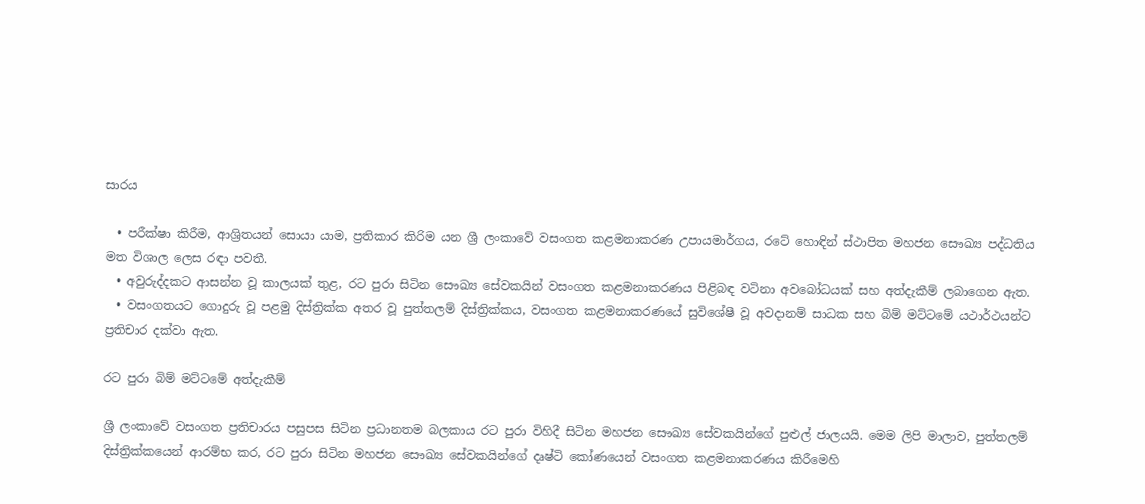සාරය

  • පරීක්ෂා කිරීම, ආශ්‍රිතයන් සොයා යාම, ප්‍රතිකාර කිරිම යන ශ්‍රී ලංකාවේ වසංගත කළමනාකරණ උපායමාර්ගය, රටේ හොඳින් ස්ථාපිත මහජන සෞඛ්‍ය පද්ධතිය මත විශාල ලෙස රඳා පවතී.
  • අවුරුද්දකට ආසන්න වූ කාලයක් තුළ, රට පුරා සිටින සෞඛ්‍ය සේවකයින් වසංගත කළමනාකරණය පිළිබඳ වටිනා අවබෝධයක් සහ අත්දැකීම් ලබාගෙන ඇත.
  • වසංගතයට ගොදුරු වූ පළමු දිස්ත්‍රික්ක අතර වූ පුත්තලම් දිස්ත්‍රික්කය, වසංගත කළමනාකරණයේ සුවිශේෂී වූ අවදානම් සාධක සහ බිම් මට්ටමේ යථාර්ථයන්ට ප්‍රතිචාර දක්වා ඇත.

රට පුරා බිම් මට්ටමේ අත්දැකීම්

ශ්‍රී ලංකාවේ වසංගත ප්‍රතිචාරය පසුපස සිටින ප්‍රධානතම බලකාය රට පුරා විහිදී සිටින මහජන සෞඛ්‍ය සේවකයින්ගේ පුළුල් ජාලයයි. මෙම ලිපි මාලාව, පුත්තලම් දිස්ත්‍රික්කයෙන් ආරම්භ කර, රට පුරා සිටින මහජන සෞඛ්‍ය සේවකයින්ගේ දෘෂ්ටි කෝණයෙන් වසංගත කළමනාකරණය කිරීමෙහි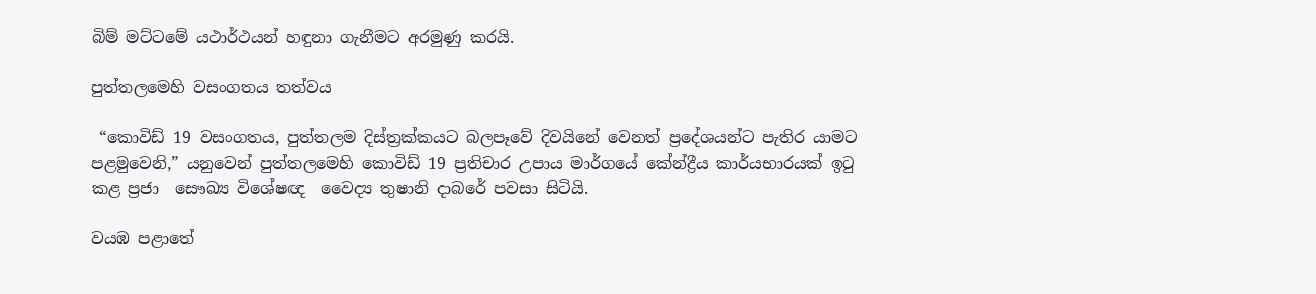බිම් මට්ටමේ යථාර්ථයන් හඳුනා ගැනීමට අරමුණු කරයි.

පුත්තලමෙහි වසංගතය තත්වය

 “කොවිඩ් 19 වසංගතය, පුත්තලම දිස්ත්‍රක්කයට බලපෑවේ දිවයිනේ වෙනත් ප්‍රදේශයන්ට පැතිර යාමට පළමුවෙනි,” යනුවෙන් පුත්තලමෙහි කොවිඩ් 19 ප්‍රතිචාර උපාය මාර්ගයේ කේන්ද්‍රීය කාර්යභාරයක් ඉටු කළ ප්‍රජා  සෞඛ්‍ය විශේෂඥ  වෛද්‍ය තුෂානි දාබරේ පවසා සිටියි.

වයඹ පළාතේ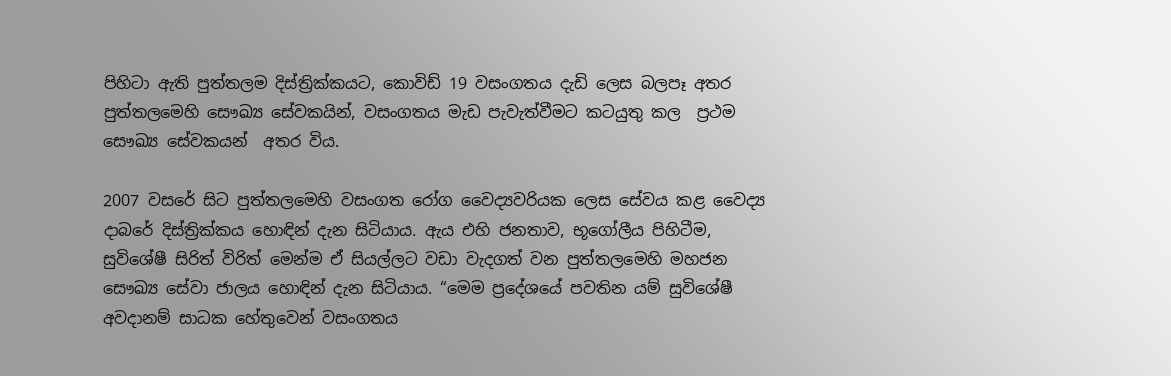පිහිටා ඇති පුත්තලම දිස්ත්‍රික්කයට, කොවිඩ් 19 වසංගතය දැඩි ලෙස බලපෑ අතර පුත්තලමෙහි සෞඛ්‍ය සේවකයින්, වසංගතය මැඩ පැවැත්වීමට කටයුතු කල  ප්‍රථම සෞඛ්‍ය සේවකයන්  අතර විය.

2007 වසරේ සිට පුත්තලමෙහි වසංගත රෝග වෛද්‍යවරියක ලෙස සේවය කළ වෛද්‍ය දාබරේ දිස්ත්‍රික්කය හොඳින් දැන සිටියාය. ඇය එහි ජනතාව, භූගෝලීය පිහිටීම, සුවිශේෂී සිරිත් විරිත් මෙන්ම ඒ සියල්ලට වඩා වැදගත් ‌වන පුත්තලමෙහි මහජන සෞඛ්‍ය සේවා ජාලය හොඳින් දැන සිටියාය. “මෙම ප්‍රදේශයේ පවතින යම් සුවිශේෂී අවදානම් සාධක හේතුවෙන් වසංගතය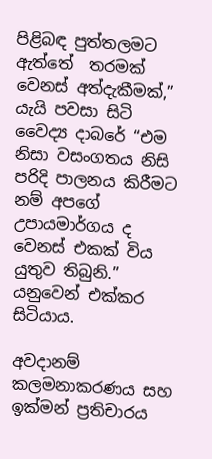පිළිබඳ පුත්තලමට ඇත්තේ  තරමක් වෙනස් අත්දැකීමක්,” යැයි පවසා සිටි වෛද්‍ය දාබරේ “එම නිසා වසංගතය නිසි පරිදි පාලනය කිරීමට  නම් අපගේ උපායමාර්ගය ද වෙනස් එකක් විය යුතුව තිබුනි.” යනුවෙන් එක්කර සිටියාය.

අවදානම් කලමනාකරණය සහ ඉක්මන් ප්‍රතිචාරය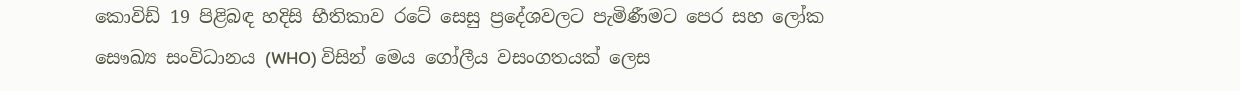කොවිඩ් 19 පිළිබඳ හදිසි භීතිකාව රටේ සෙසු ප්‍රදේශවලට පැමිණීමට පෙර සහ ලෝක සෞඛ්‍ය සංවිධානය (WHO) විසින් මෙය ගෝලීය වසංගතයක් ලෙස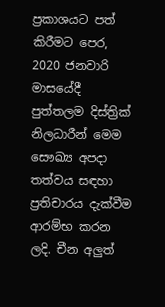ප්‍රකාශයට පත් කිරීමට පෙර, 2020 ජනවාරි මාසයේදී පුත්තලම දිස්ත්‍රික් නිලධාරීන් මෙම සෞඛ්‍ය අපදා තත්වය සඳහා ප්‍රතිචාරය දැක්වීම ආරම්භ කරන ලදි. චීන අලුත්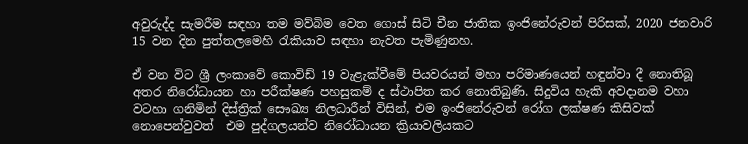අවුරුද්ද සැමරීම සඳහා තම මව්බිම වෙත ගොස් සිටි චීන ජාතික ඉංජිනේරුවන් පිරිසක්, 2020 ජනවාරි 15 වන දින පුත්තලමෙහි රැකියාව සඳහා නැවත පැමිණුනහ.

ඒ වන විට ශ්‍රී ලංකාවේ කොවිඩ් 19 වැළැක්වීමේ පියවරයන් මහා පරිමාණයෙන් හඳුන්වා දී නොතිබූ අතර නිරෝධායන හා පරීක්ෂණ පහසුකම් ද ස්ථාපිත කර නොතිබුණි. සිදුවිය හැකි අවදානම වහා වටහා ගනිමින් දිස්ත්‍රික් සෞඛ්‍ය නිලධාරීන් විසින්, එම ඉංජිනේරුවන් රෝග ලක්ෂණ කිසිවක් නොපෙන්වුවත්  එම පුද්ගලයන්ව නිරෝධායන ක්‍රියාවලියකට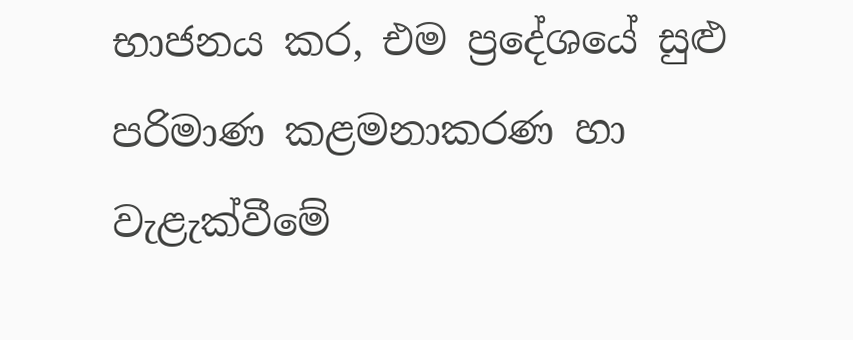භාජනය කර, එම ප්‍රදේශයේ සුළු පරිමාණ කළමනාකරණ හා වැළැක්වීමේ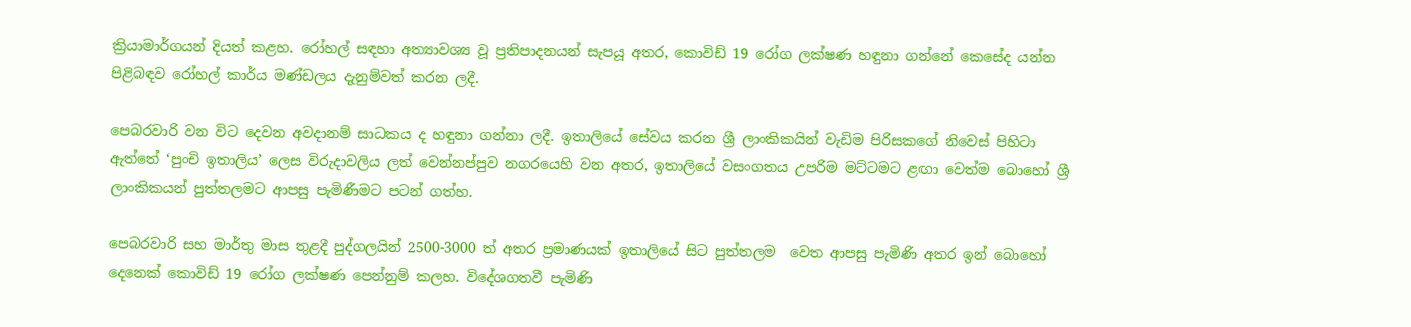ක්‍රියාමාර්ගයන් දියත් කළහ. රෝහල් සඳහා අත්‍යාවශ්‍ය වූ ප්‍රතිපාදනයන් සැපයූ අතර, කොවිඩ් 19 රෝග ලක්ෂණ හඳුනා ගන්නේ කෙසේද යන්න පිළිබඳව රෝහල් කාර්ය මණ්ඩලය දැනුම්වත් කරන ලදී.

පෙබරවාරි වන විට දෙවන අවදානම් සාධකය ද හඳුනා ගන්නා ලදී. ඉතාලියේ සේවය කරන ශ්‍රී ලාංකිකයින් වැඩිම පිරිසකගේ නිවෙස් පිහිටා ඇත්තේ ‘පුංචි ඉතාලිය’ ලෙස විරුදාවලිය ලත් වෙන්නප්පුව නගරයෙහි වන අතර, ඉතාලියේ වසංගතය උපරිම මට්ටමට ළඟා වෙත්ම බොහෝ ශ්‍රී ලාංකිකයන් පුත්තලමට ආපසු පැමිණීමට පටන් ගත්හ.

පෙබරවාරි සහ මාර්තු මාස තුළදී පුද්ගලයින් 2500-3000 ත් අතර ප්‍රමාණයක් ඉතාලියේ සිට පුත්තලම  වෙත ආපසු පැමිණි අතර ඉන් බොහෝ දෙනෙක් කොවිඩ් 19 රෝග ලක්ෂණ පෙන්නුම් කලහ. විදේශගතවී පැමිණි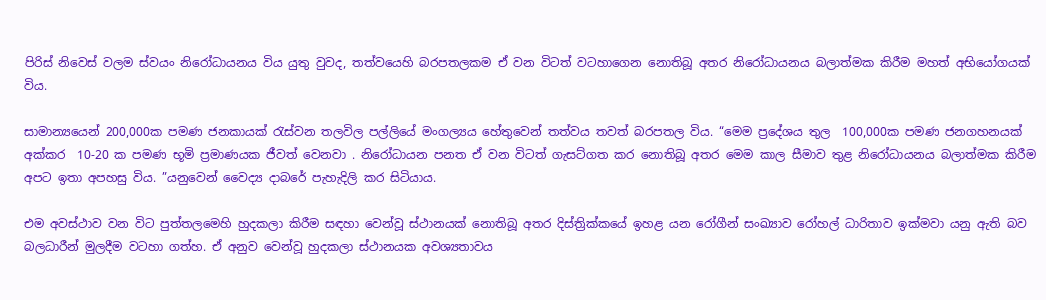පිරිස් නිවෙස් වලම ස්වයං නිරෝධායනය විය යුතු වුවද, තත්වයෙහි බරපතලකම ඒ වන විටත් වටහාගෙන නොතිබූ අතර නිරෝධායනය බලාත්මක කිරීම මහත් අභියෝගයක් විය.

සාමාන්‍යයෙන් 200,000ක පමණ ජනකායක් රැස්වන තලවිල පල්ලියේ මංගල්‍යය හේතුවෙන් තත්වය තවත් බරපතල විය. “මෙම ප්‍රදේශය තුල  100,000ක පමණ ජනගහනයක් අක්කර  10-20 ක පමණ භූමි ප්‍රමාණයක ජීවත් වෙනවා . නිරෝධායන පනත ඒ වන විටත් ගැසට්ගත කර නොතිබූ අතර මෙම කාල සීමාව තුළ නිරෝධායනය බලාත්මක කිරීම අපට ඉතා අපහසු විය. ”යනුවෙන් වෛද්‍ය දාබරේ පැහැදිලි කර සිටියාය.

එම අවස්ථාව වන විට පුත්තලමෙහි හුදකලා කිරීම සඳහා වෙන්වූ ස්ථානයක් නොතිබූ අතර දිස්ත්‍රික්කයේ ඉහළ යන රෝගීන් සංඛ්‍යාව රෝහල් ධාරිතාව ඉක්මවා යනු ඇති බව බලධාරීන් මුලදීම වටහා ගත්හ. ඒ අනුව වෙන්වූ හුදකලා ස්ථානයක අවශ්‍යතාවය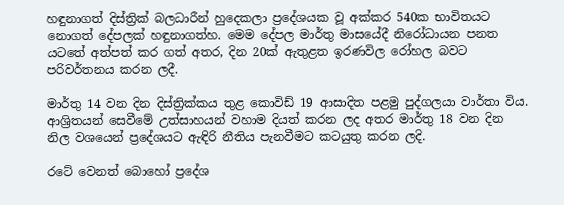හඳුනාගත් දිස්ත්‍රික් බලධාරීන් හුදෙකලා ප්‍රදේශයක වූ අක්කර 540ක භාවිතයට නොගත් දේපලක් හඳුනාගත්හ. මෙම දේපල මාර්තු මාසයේදී නිරෝධායන පනත යටතේ අත්පත් කර ගත් අතර, දින 20ක් ඇතුළත ඉරණවිල රෝහල බවට පරිවර්තනය කරන ලදී.

මාර්තු 14 වන දින දිස්ත්‍රික්කය තුළ කොවිඩ් 19 ආසාදිත පළමු පුද්ගලයා වාර්තා විය. ආශ්‍රිතයන් සෙවීමේ උත්සාහයන් වහාම දියත් කරන ලද අතර මාර්තු 18 වන දින නිල වශයෙන් ප්‍රදේශයට ඇඳිරි නීතිය පැනවීමට කටයුතු කරන ලදි.

රටේ වෙනත් බොහෝ ප්‍රදේශ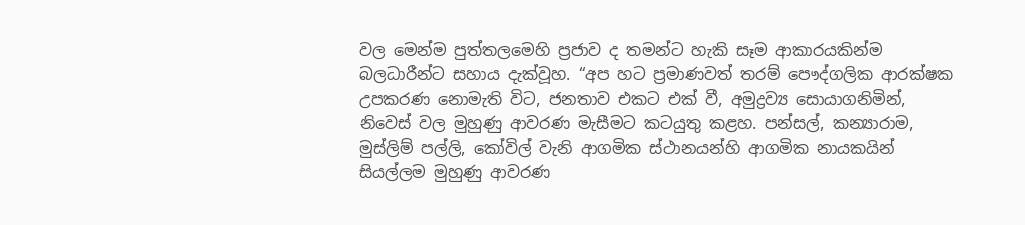වල මෙන්ම පුත්තලමෙහි ප්‍රජාව ද තමන්ට හැකි සෑම ආකාරයකින්ම බලධාරීන්ට සහාය දැක්වූහ. “අප හට ප්‍රමාණවත් තරම් පෞද්ගලික ආරක්ෂක උපකරණ නොමැති විට, ජනතාව එකට එක් වී, අමුද්‍රව්‍ය සොයාගනිමින්, නිවෙස් වල මුහුණු ආවරණ මැසීමට කටයුතු කළහ. පන්සල්, කන්‍යාරාම, මුස්ලිම් පල්ලි, කෝවිල් වැනි ආගමික ස්ථානයන්හි ආගමික නායකයින් සියල්ලම මුහුණු ආවරණ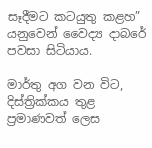සෑදීමට කටයුතු කළහ” යනුවෙන් වෛද්‍ය දාබරේ පවසා සිටියාය.

මාර්තු අග වන විට, දිස්ත්‍රික්කය තුළ ප්‍රමාණවත් ලෙස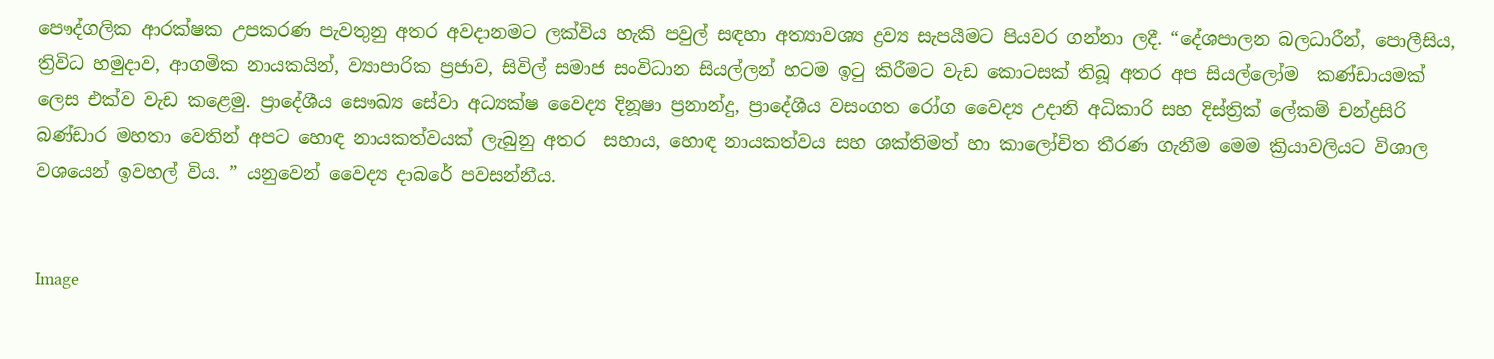පෞද්ගලික ආරක්ෂක උපකරණ පැවතුනු අතර අවදානමට ලක්විය හැකි පවුල් සඳහා අත්‍යාවශ්‍ය ද්‍රව්‍ය සැපයීමට පියවර ගන්නා ලදී. “දේශපාලන බලධාරීන්, පොලීසිය, ත්‍රිවිධ හමුදාව, ආගමික නායකයින්, ව්‍යාපාරික ප්‍රජාව, සිවිල් සමාජ සංවිධාන සියල්ලන් හටම ඉටු කිරීමට වැඩ කොටසක් තිබූ අතර අප සියල්ලෝම  කණ්ඩායමක් ලෙස එක්ව වැඩ කළෙමු. ප්‍රාදේශීය සෞඛ්‍ය සේවා අධ්‍යක්ෂ වෛද්‍ය දිනූෂා ප්‍රනාන්දු, ප්‍රාදේශීය වසංගත රෝග වෛද්‍ය උදානි අධිකාරි සහ දිස්ත්‍රික් ලේකම් චන්ද්‍රසිරි බණ්ඩාර මහතා වෙතින් අපට හොඳ නායකත්වයක් ලැබුනු අතර  සහාය, හොඳ නායකත්වය සහ ශක්තිමත් හා කාලෝචිත තීරණ ගැනීම මෙම ක්‍රියාවලියට විශාල වශයෙන් ඉවහල් විය. ” යනුවෙන් වෛද්‍ය දාබරේ පවසන්නීය.


Image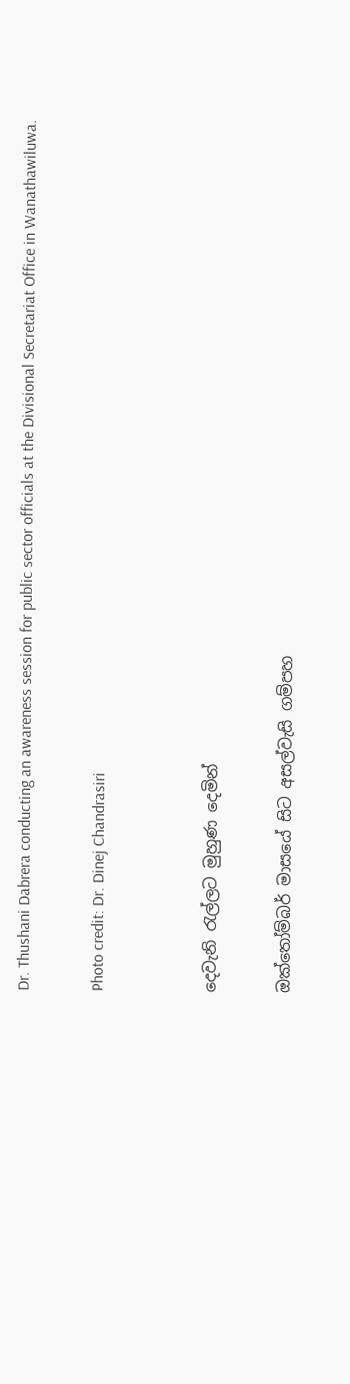Dr. Thushani Dabrera conducting an awareness session for public sector officials at the Divisional Secretariat Office in Wanathawiluwa.

Photo credit: Dr. Dinej Chandrasiri


දෙවැනි රැල්ලට මුහුණ දෙමින්

ඔක්තෝම්බර් මාසයේ සිට අසල්වැසි ගම්පහ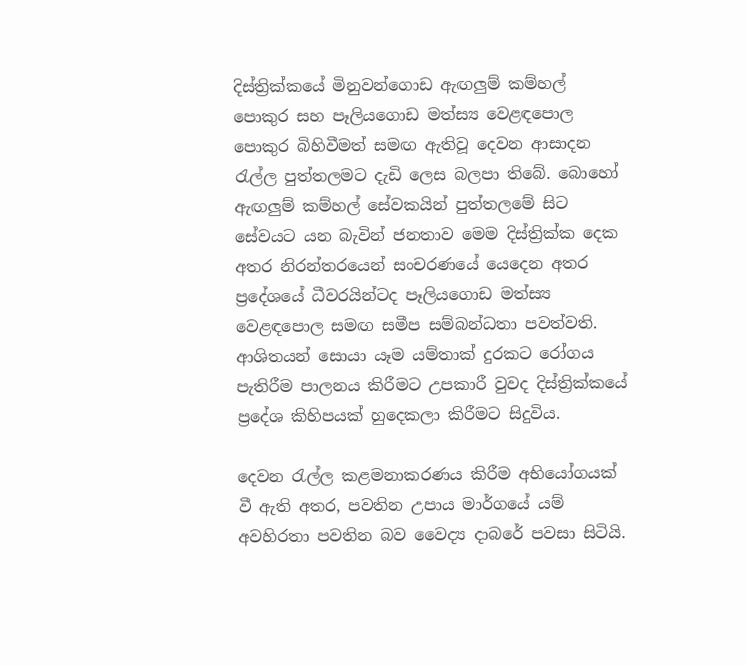දිස්ත්‍රික්කයේ මිනුවන්ගොඩ ඇඟලුම් කම්හල් පොකුර සහ පෑලියගොඩ මත්ස්‍ය වෙළඳපොල පොකුර බිහිවීමත් සමඟ ඇතිවූ දෙවන ආසාදන රැල්ල පුත්තලමට දැඩි ලෙස බලපා තිබේ. බොහෝ ඇඟලුම් කම්හල් සේවකයින් පුත්තලමේ සිට සේවයට යන බැවින් ජනතාව මෙම දිස්ත්‍රික්ක දෙක අතර නිරන්තරයෙන් සංචරණයේ යෙදෙන අතර ප්‍රදේශයේ ධීවරයින්ටද පෑලියගොඩ මත්ස්‍ය වෙළඳපොල සමඟ සමීප සම්බන්ධතා පවත්වති. ආශිතයන් සොයා යෑම යම්තාක් දුරකට රෝගය පැතිරීම පාලනය කිරීමට උපකාරී වුවද දිස්ත්‍රික්කයේ ප්‍රදේශ කිහිපයක් හුදෙකලා කිරීමට සිදුවිය.

දෙවන රැල්ල කළමනාකරණය කිරීම අභියෝගයක් වී ඇති අතර, පවතින උපාය මාර්ගයේ යම් අවහිරතා පවතින බව වෛද්‍ය දාබරේ පවසා සිටියි.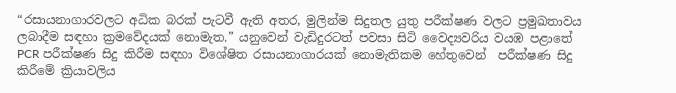“රසායනාගාරවලට අධික බරක් පැටවී ඇති අතර, මුලින්ම සිදුතල යුතු පරීක්ෂණ වලට ප්‍රමුඛතාවය ලබාදීම සඳහා ක්‍රමවේදයක් නොමැත.” යනුවෙන් වැඩිදුරටත් පවසා සිටි වෛද්‍යවරිය වයඹ පළාතේ PCR පරීක්ෂණ සිදු කිරීම සඳහා විශේෂිත රසායනාගාරයක් නොමැතිකම හේතුවෙන්  පරීක්ෂණ සිදු කිරීමේ ක්‍රියාවලිය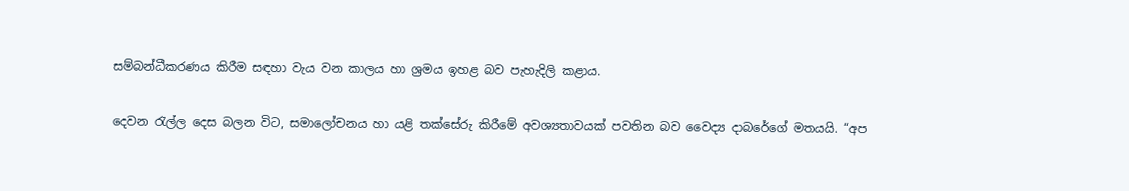සම්බන්ධීකරණය කිරීම සඳහා වැය වන කාලය හා ශ්‍රමය ඉහළ බව පැහැදිලි කළාය.

දෙවන රැල්ල දෙස බලන විට, සමාලෝචනය හා යළි තක්සේරු කිරීමේ අවශ්‍යතාවයක් පවතින බව වෛද්‍ය දාබරේගේ මතයයි. “අප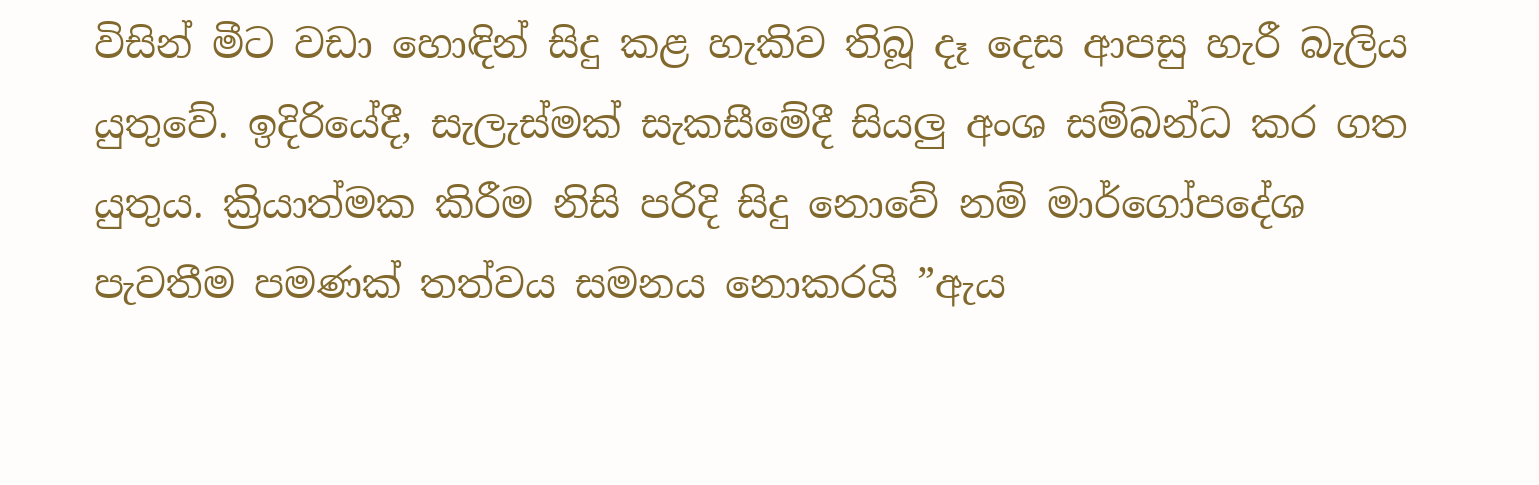විසින් මීට වඩා හොඳින් සිදු කළ හැකිව තිබූ දෑ දෙස ආපසු හැරී බැලිය යුතුවේ. ඉදිරියේදී, සැලැස්මක් සැකසීමේදී සියලු අංශ සම්බන්ධ කර ගත යුතුය. ක්‍රියාත්මක කිරීම නිසි පරිදි සිදු නොවේ නම් මාර්ගෝපදේශ පැවතීම පමණක් තත්වය සමනය නොකරයි ”ඇය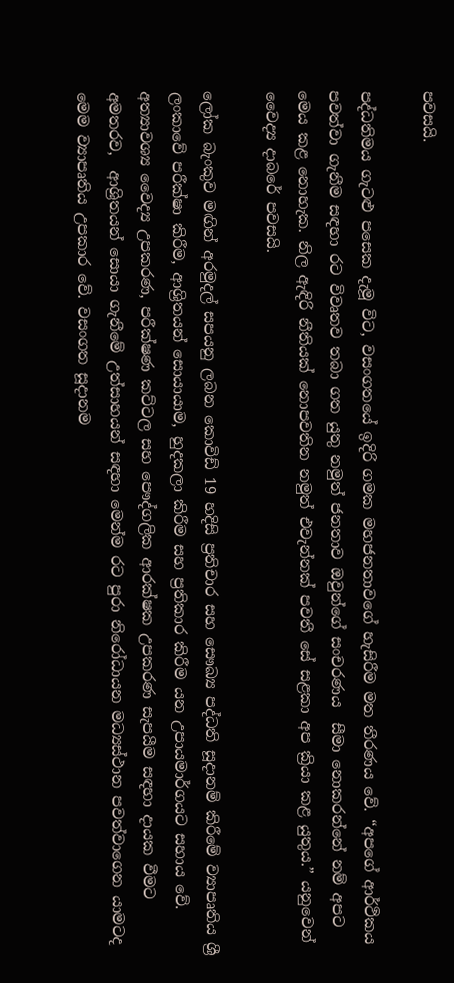පවසයි.

පද්ධතිමය ගැටළු පසෙක දැමූ විට, වසංගතයේ ඉදිරි ගමක මහජනතාවගේ හැසිරීම මත තීරණය වේ. “අපගේ ආර්ථිකය පවත්වා ගැනීම සඳහා රට විවෘතව තබා ගත යුතු නමුත් ජනතාව ඔවුන්ගේ සංචරණය  සීමා නොකරන්නේ නම් අපට මෙය කළ නොහැක. නිල ඇඳිරි නීතියක් නොපවතින නමුත් එවැන්නක් පවතී සේ සළකා අප ක්‍රියා කළ යුතුය.” යනුවෙන් වෛද්‍ය දාබරේ පවසයි.

ලෝක බැංකුව මඟින් අරමුදල් සපයනු ලබන කොවිඩ් 19 හදිසි ප්‍රතිචාර සහ සෞඛ්‍ය පද්ධති සූදානම් කිරීමේ ව්‍යාපෘතිය ශ්‍රී ලංකාවේ පරීක්ෂා කිරීම, ආශ්‍රිතයන් සොයායාම, හුදකලා කිරීම සහ ප්‍රතිකාර කිරීම යන උපායමාර්ගයට සහාය වේ. අත්‍යාවශ්‍ය වෛද්‍ය උපකරණ, පරීක්ෂණ කට්ටල සහ පෞද්ගලික ආරක්ෂක උපකරණ සැපයීම සඳහා දායක වීමට අමතරව,  ආශ්‍රිතයන් සොයා ගැනීමේ උත්සාහයන් සඳහා මෙන්ම රට පුරා නිරෝධායන මධ්‍යස්ථාන පවත්වාගෙන යාමටද මෙම ව්‍යාපෘතිය උපකාර වේ. වසංගත සූදානම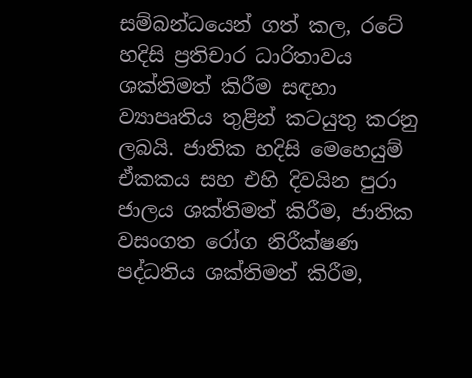සම්බන්ධයෙන් ගත් කල, රටේ හදිසි ප්‍රතිචාර ධාරිතාවය ශක්තිමත් කිරීම සඳහා ව්‍යාපෘතිය තුළින් කටයුතු කරනු ලබයි. ජාතික හදිසි මෙහෙයුම් ඒකකය සහ එහි දිවයින පුරා ජාලය ශක්තිමත් කිරීම, ජාතික වසංගත රෝග නිරීක්ෂණ පද්ධතිය ශක්තිමත් කිරීම,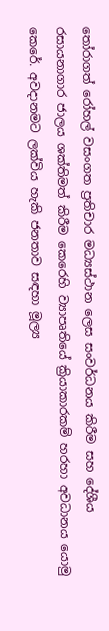තෝරාගත් රෝහල් වසංගත ප්‍රතිචාර මධ්‍යස්ථාන ලෙස සංවර්ධනය කිරීම සහ දේශීය රසායනාගාර ජාලය ශක්තිමත් කිරීම කෙරෙහි ව්‍යාපෘතියේ ක්‍රියාකාරකම් හරහා අවධානය යොමු කෙරේ. අවදානමට ලක්විය හැකි ජනතාව සඳහා මූල්‍ය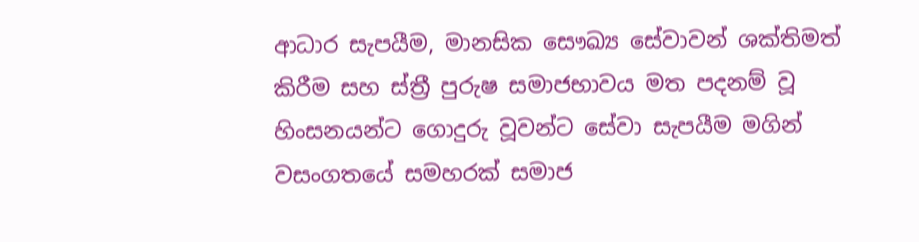ආධාර සැපයීම, මානසික සෞඛ්‍ය සේවාවන් ශක්තිමත් කිරීම සහ ස්ත්‍රී පුරුෂ සමාජභාවය මත පදනම් වූ හිංසනයන්ට ගොදුරු වූවන්ට සේවා සැපයීම මගින් වසංගතයේ සමහරක් සමාජ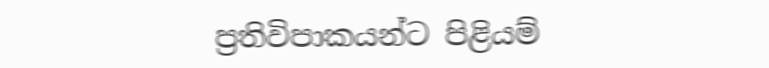ප්‍රතිවිපාකයන්ට පිළියම්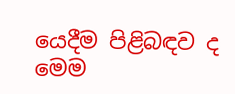යෙදීම පිළිබඳව ද මෙම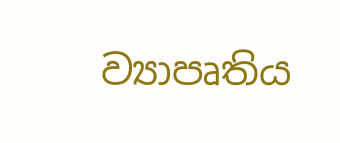ව්‍යාපෘතිය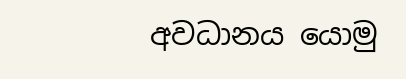අවධානය යොමු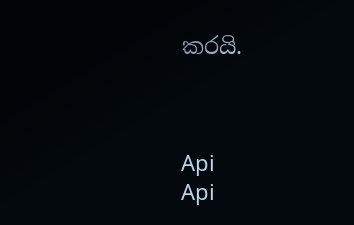කරයි.



Api
Api